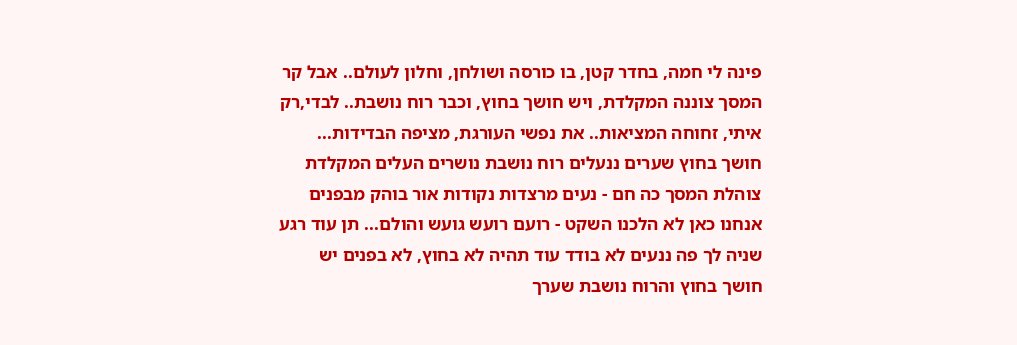פינה לי חמה, בחדר קטן, בו כורסה ושולחן, וחלון לעולם.. אבל קר המסך צוננה המקלדת, ויש חושך בחוץ, וכבר רוח נושבת.. לבדי,רק איתי, זחוחה המציאות.. את נפשי העורגת, מציפה הבדידות...
חושך בחוץ שערים ננעלים רוח נושבת נושרים העלים המקלדת צוהלת המסך כה חם - נעים מרצדות נקודות אור בוהק מבפנים אנחנו כאן לא הלכנו השקט - רועם רועש גועש והולם... תן עוד רגע שניה לך פה ננעים לא בודד עוד תהיה לא בחוץ, לא בפנים יש חושך בחוץ והרוח נושבת שערך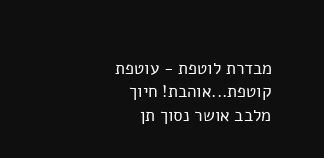מבדרת לוטפת - עוטפת קוטפת...אוהבת! חיוך מלבב אושר נסוך תן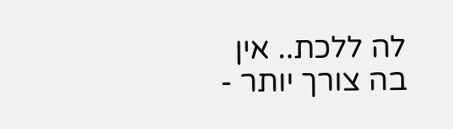לה ללכת.. אין בה צורך יותר -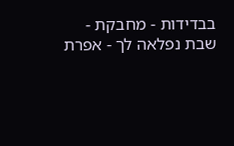בבדידות - מחבקת - שבת נפלאה לך - אפרת